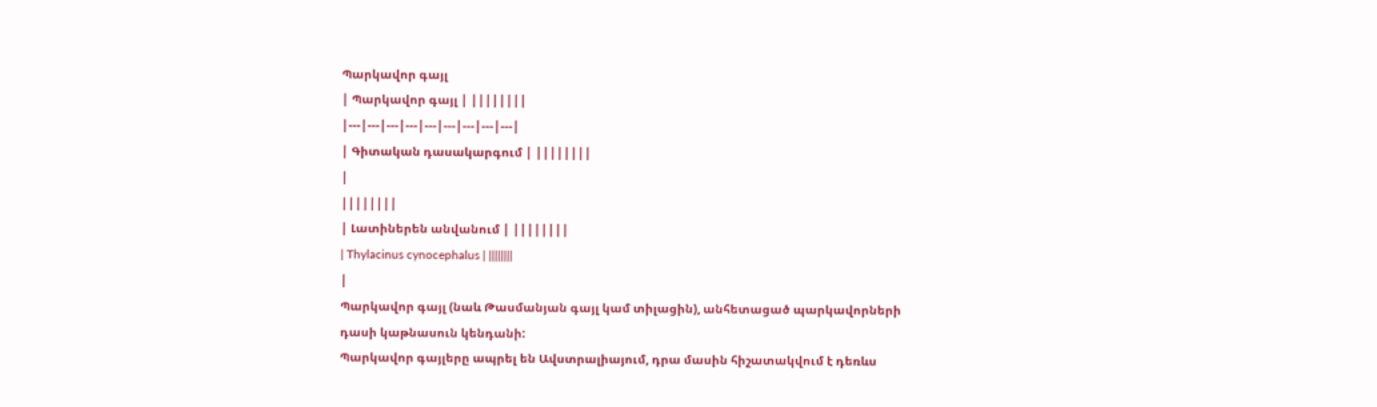Պարկավոր գայլ
| Պարկավոր գայլ | ||||||||
|---|---|---|---|---|---|---|---|---|
| Գիտական դասակարգում | ||||||||
|
||||||||
| Լատիներեն անվանում | ||||||||
| Thylacinus cynocephalus | ||||||||
|
Պարկավոր գայլ (նաև Թասմանյան գայլ կամ տիլացին), անհետացած պարկավորների դասի կաթնասուն կենդանի:
Պարկավոր գայլերը ապրել են Ավստրալիայում, դրա մասին հիշատակվում է դեռևս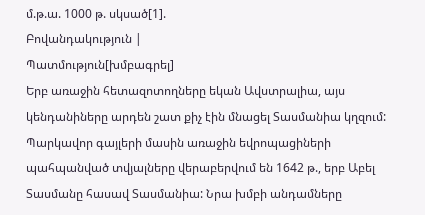մ.թ.ա. 1000 թ. սկսած[1].
Բովանդակություն |
Պատմություն[խմբագրել]
Երբ առաջին հետազոտողները եկան Ավստրալիա, այս կենդանիները արդեն շատ քիչ էին մնացել Տասմանիա կղզում: Պարկավոր գայլերի մասին առաջին եվրոպացիների պահպանված տվյալները վերաբերվում են 1642 թ., երբ Աբել Տասմանը հասավ Տասմանիա: Նրա խմբի անդամները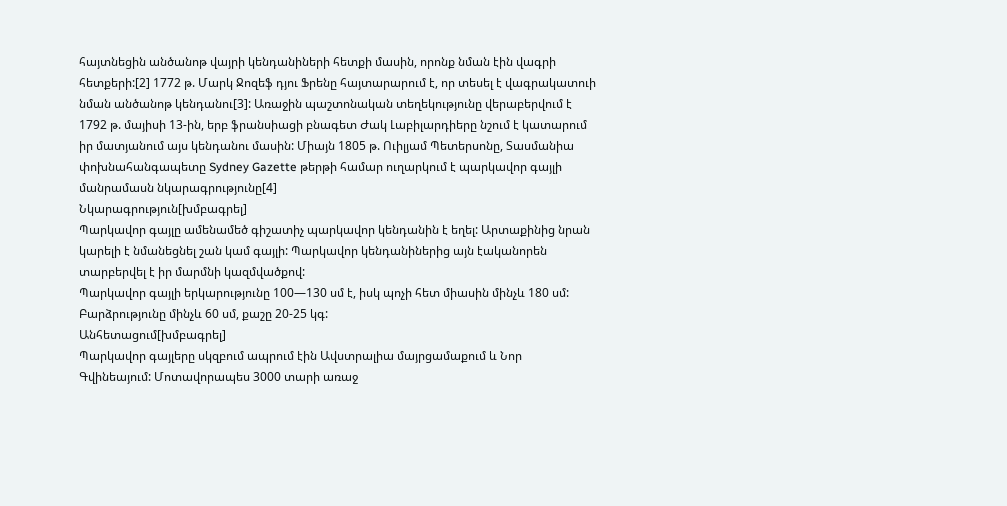հայտնեցին անծանոթ վայրի կենդանիների հետքի մասին, որոնք նման էին վագրի հետքերի:[2] 1772 թ. Մարկ Ջոզեֆ դյու Ֆրենը հայտարարում է, որ տեսել է վագրակատուի նման անծանոթ կենդանու[3]: Առաջին պաշտոնական տեղեկությունը վերաբերվում է 1792 թ. մայիսի 13-ին, երբ ֆրանսիացի բնագետ Ժակ Լաբիլարդիերը նշում է կատարում իր մատյանում այս կենդանու մասին: Միայն 1805 թ. Ուիլյամ Պետերսոնը, Տասմանիա փոխնահանգապետը Sydney Gazette թերթի համար ուղարկում է պարկավոր գայլի մանրամասն նկարագրությունը[4]
Նկարագրություն[խմբագրել]
Պարկավոր գայլը ամենամեծ գիշատիչ պարկավոր կենդանին է եղել: Արտաքինից նրան կարելի է նմանեցնել շան կամ գայլի: Պարկավոր կենդանիներից այն էականորեն տարբերվել է իր մարմնի կազմվածքով:
Պարկավոր գայլի երկարությունը 100—130 սմ է, իսկ պոչի հետ միասին մինչև 180 սմ: Բարձրությունը մինչև 60 սմ, քաշը 20-25 կգ:
Անհետացում[խմբագրել]
Պարկավոր գայլերը սկզբում ապրում էին Ավստրալիա մայրցամաքում և Նոր Գվինեայում: Մոտավորապես 3000 տարի առաջ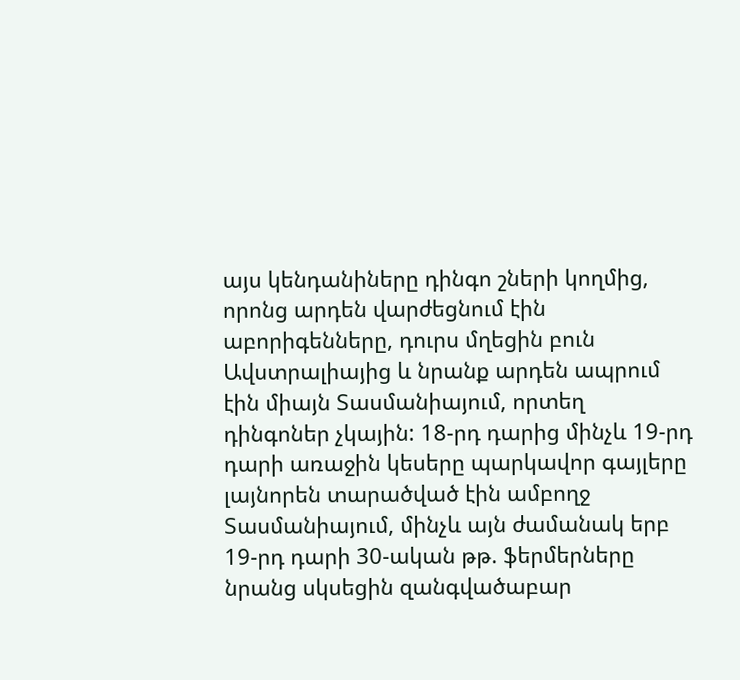այս կենդանիները դինգո շների կողմից, որոնց արդեն վարժեցնում էին աբորիգենները, դուրս մղեցին բուն Ավստրալիայից և նրանք արդեն ապրում էին միայն Տասմանիայում, որտեղ դինգոներ չկային: 18-րդ դարից մինչև 19-րդ դարի առաջին կեսերը պարկավոր գայլերը լայնորեն տարածված էին ամբողջ Տասմանիայում, մինչև այն ժամանակ երբ 19-րդ դարի 30-ական թթ. ֆերմերները նրանց սկսեցին զանգվածաբար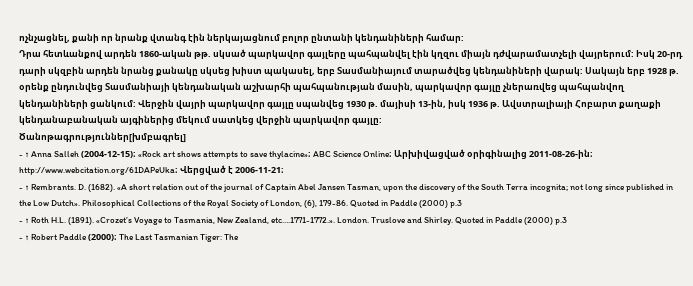ոչնչացնել, քանի որ նրանք վտանգ էին ներկայացնում բոլոր ընտանի կենդանիների համար:
Դրա հետևանքով արդեն 1860-ական թթ. սկսած պարկավոր գայլերը պահպանվել էին կղզու միայն դժվարամատչելի վայրերում: Իսկ 20-րդ դարի սկզբին արդեն նրանց քանակը սկսեց խիստ պակասել, երբ Տասմանիայում տարածվեց կենդանիների վարակ: Սակայն երբ 1928 թ. օրենք ընդունվեց Տասմանիայի կենդանական աշխարհի պահպանության մասին, պարկավոր գայլը չներառվեց պահպանվող կենդանիների ցանկում: Վերջին վայրի պարկավոր գայլը սպանվեց 1930 թ. մայիսի 13-ին, իսկ 1936 թ. Ավստրալիայի Հոբարտ քաղաքի կենդանաբանական այգիներից մեկում սատկեց վերջին պարկավոր գայլը:
Ծանոթագրություններ[խմբագրել]
- ↑ Anna Salleh (2004-12-15)։ «Rock art shows attempts to save thylacine»։ ABC Science Online։ Արխիվացված օրիգինալից 2011-08-26-ին։ http://www.webcitation.org/61DAPeUka։ Վերցված է 2006-11-21։
- ↑ Rembrants. D. (1682). «A short relation out of the journal of Captain Abel Jansen Tasman, upon the discovery of the South Terra incognita; not long since published in the Low Dutch». Philosophical Collections of the Royal Society of London, (6), 179-86. Quoted in Paddle (2000) p.3
- ↑ Roth H.L. (1891). «Crozet’s Voyage to Tasmania, New Zealand, etc….1771-1772.». London. Truslove and Shirley. Quoted in Paddle (2000) p.3
- ↑ Robert Paddle (2000)։ The Last Tasmanian Tiger: The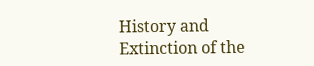History and Extinction of the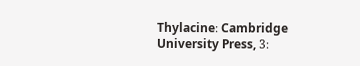Thylacine։ Cambridge University Press, 3։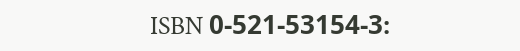ISBN 0-521-53154-3։